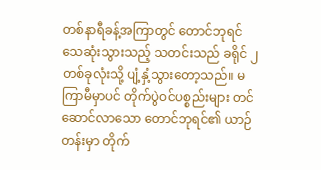တစ်နာရီခန့်အကြာတွင် တောင်ဘုရင်သေဆုံးသွားသည့် သတင်းသည် ခရိုင် ၂ တစ်ခုလုံးသို့ ပျံ့နှံ့သွားတော့သည်။ မကြာမီမှာပင် တိုက်ပွဲဝင်ပစ္စည်းများ တင်ဆောင်လာသော တောင်ဘုရင်၏ ယာဉ်တန်းမှာ တိုက်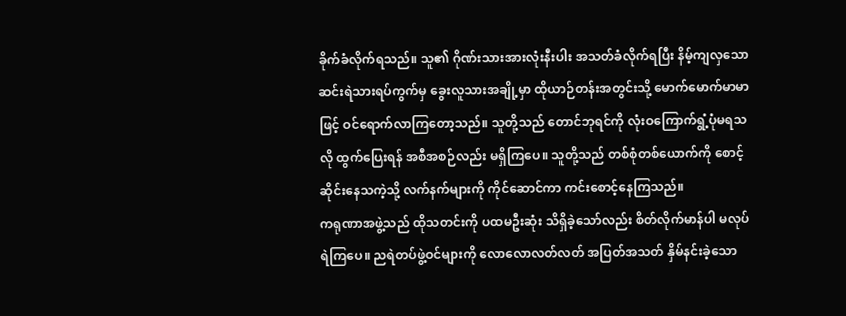ခိုက်ခံလိုက်ရသည်။ သူ၏ ဂိုဏ်းသားအားလုံးနီးပါး အသတ်ခံလိုက်ရပြီး နိမ့်ကျလှသော ဆင်းရဲသားရပ်ကွက်မှ ခွေးလူသားအချို့မှာ ထိုယာဉ်တန်းအတွင်းသို့ မောက်မောက်မာမာဖြင့် ဝင်ရောက်လာကြတော့သည်။ သူတို့သည် တောင်ဘုရင်ကို လုံးဝကြောက်ရွံ့ပုံမရသလို ထွက်ပြေးရန် အစီအစဉ်လည်း မရှိကြပေ။ သူတို့သည် တစ်စုံတစ်ယောက်ကို စောင့်ဆိုင်းနေသကဲ့သို့ လက်နက်များကို ကိုင်ဆောင်ကာ ကင်းစောင့်နေကြသည်။
ကရုဏာအဖွဲ့သည် ထိုသတင်းကို ပထမဦးဆုံး သိရှိခဲ့သော်လည်း စိတ်လိုက်မာန်ပါ မလုပ်ရဲကြပေ။ ညရဲတပ်ဖွဲ့ဝင်များကို လောလောလတ်လတ် အပြတ်အသတ် နှိမ်နင်းခဲ့သော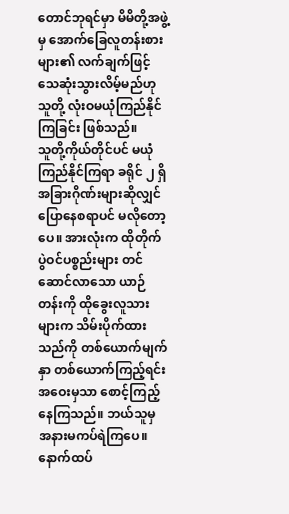တောင်ဘုရင်မှာ မိမိတို့အဖွဲ့မှ အောက်ခြေလူတန်းစားများ၏ လက်ချက်ဖြင့် သေဆုံးသွားလိမ့်မည်ဟု သူတို့ လုံးဝမယုံကြည်နိုင်ကြခြင်း ဖြစ်သည်။
သူတို့ကိုယ်တိုင်ပင် မယုံကြည်နိုင်ကြရာ ခရိုင် ၂ ရှိ အခြားဂိုဏ်းများဆိုလျှင် ပြောနေစရာပင် မလိုတော့ပေ။ အားလုံးက ထိုတိုက်ပွဲဝင်ပစ္စည်းများ တင်ဆောင်လာသော ယာဉ်တန်းကို ထိုခွေးလူသားများက သိမ်းပိုက်ထားသည်ကို တစ်ယောက်မျက်နှာ တစ်ယောက်ကြည့်ရင်း အဝေးမှသာ စောင့်ကြည့်နေကြသည်။ ဘယ်သူမှ အနားမကပ်ရဲကြပေ။
နောက်ထပ်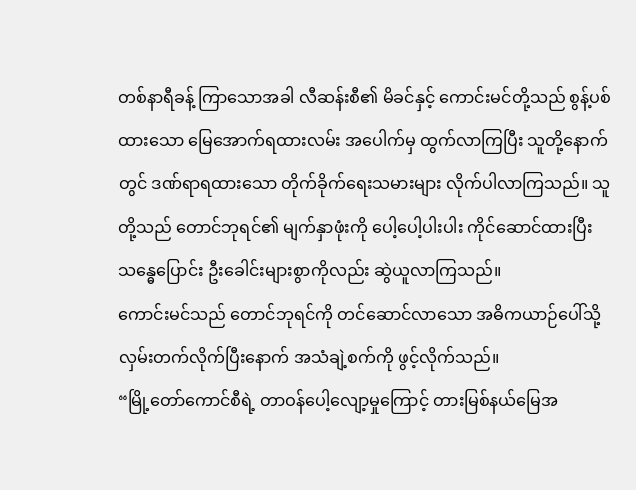တစ်နာရီခန့် ကြာသောအခါ လီဆန်းစီ၏ မိခင်နှင့် ကောင်းမင်တို့သည် စွန့်ပစ်ထားသော မြေအောက်ရထားလမ်း အပေါက်မှ ထွက်လာကြပြီး သူတို့နောက်တွင် ဒဏ်ရာရထားသော တိုက်ခိုက်ရေးသမားများ လိုက်ပါလာကြသည်။ သူတို့သည် တောင်ဘုရင်၏ မျက်နှာဖုံးကို ပေါ့ပေါ့ပါးပါး ကိုင်ဆောင်ထားပြီး သန္ဓေပြောင်း ဦးခေါင်းများစွာကိုလည်း ဆွဲယူလာကြသည်။
ကောင်းမင်သည် တောင်ဘုရင်ကို တင်ဆောင်လာသော အဓိကယာဉ်ပေါ်သို့ လှမ်းတက်လိုက်ပြီးနောက် အသံချဲ့စက်ကို ဖွင့်လိုက်သည်။
“မြို့တော်ကောင်စီရဲ့ တာဝန်ပေါ့လျော့မှုကြောင့် တားမြစ်နယ်မြေအ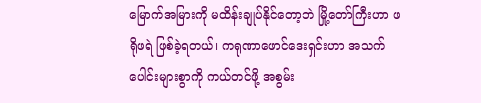မြောက်အမြားကို မထိန်းချုပ်နိုင်တော့ဘဲ မြို့တော်ကြီးဟာ ဖရိုဖရဲ ဖြစ်ခဲ့ရတယ်၊ ကရုဏာဖောင်ဒေးရှင်းဟာ အသက်ပေါင်းများစွာကို ကယ်တင်ဖို့ အစွမ်း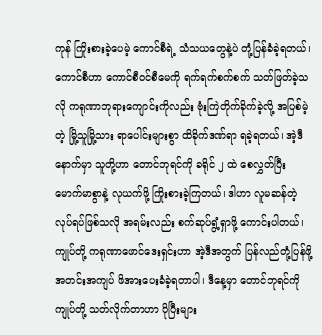ကုန် ကြိုးစားခဲ့ပေမဲ့ ကောင်စီရဲ့ သံသယတွေနဲ့ပဲ တုံ့ပြန်ခံခဲ့ရတယ်၊ ကောင်စီဟာ ကောင်စီဝင်စီမေကို ရက်ရက်စက်စက် သတ်ဖြတ်ခဲ့သလို ကရုဏာဘုရားကျောင်းကိုလည်း ဗုံးကြဲတိုက်ခိုက်ခဲ့လို့ အပြစ်မဲ့တဲ့ မြို့သူမြို့သား ရာပေါင်းများစွာ ထိခိုက်ဒဏ်ရာ ရခဲ့ရတယ်၊ အဲ့ဒီနောက်မှာ သူတို့ဟာ တောင်ဘုရင်ကို ခရိုင် ၂ ထဲ စေလွှတ်ပြီး မောက်မာစွာနဲ့ လုယက်ဖို့ ကြိုးစားခဲ့ကြတယ်၊ ဒါဟာ လူမဆန်တဲ့ လုပ်ရပ်ဖြစ်သလို အရမ်းလည်း စက်ဆုပ်ရွံ့ရှာဖို့ ကောင်းပါတယ်၊ ကျုပ်တို့ ကရုဏာဖောင်ဒေးရှင်းဟာ အဲ့ဒီအတွက် ပြန်လည်တုံ့ပြန်ဖို့ အတင်းအကျပ် ဖိအားပေးခံခဲ့ရတာပါ၊ ဒီနေ့မှာ တောင်ဘုရင်ကို ကျုပ်တို့ သတ်လိုက်တာဟာ ပိုပြီးများ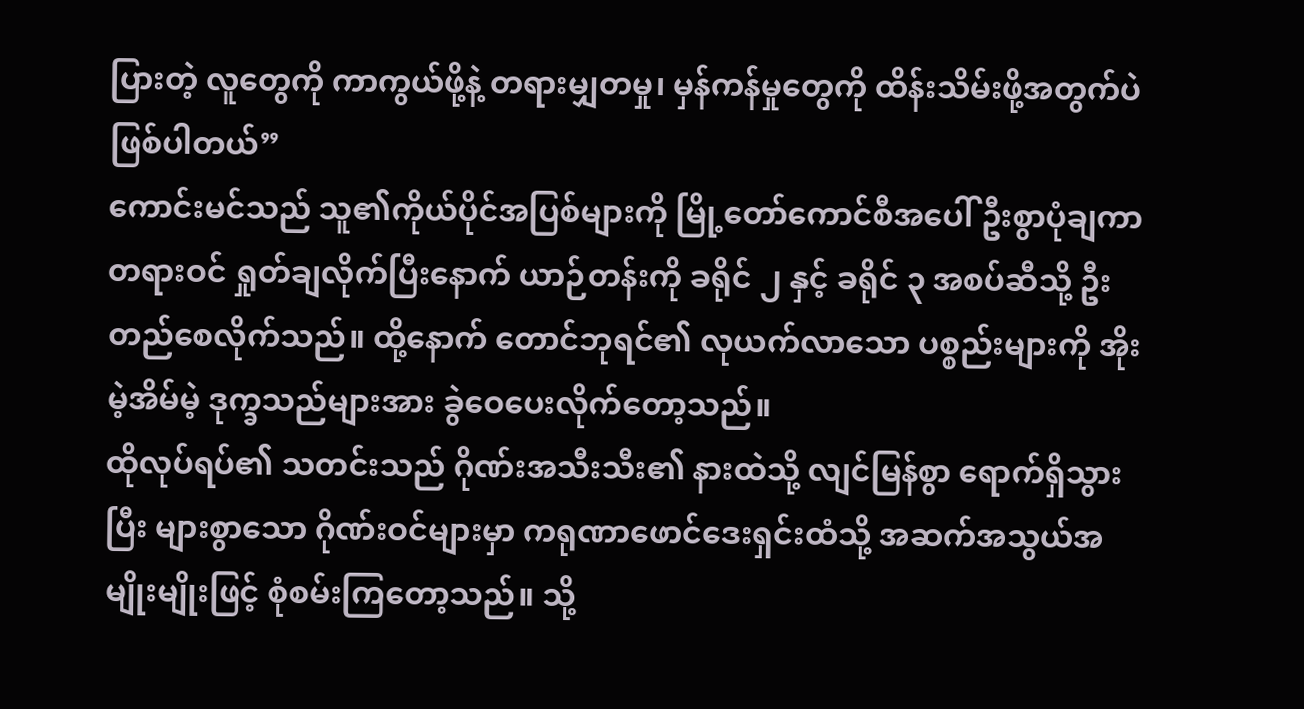ပြားတဲ့ လူတွေကို ကာကွယ်ဖို့နဲ့ တရားမျှတမှု၊ မှန်ကန်မှုတွေကို ထိန်းသိမ်းဖို့အတွက်ပဲ ဖြစ်ပါတယ်”
ကောင်းမင်သည် သူ၏ကိုယ်ပိုင်အပြစ်များကို မြို့တော်ကောင်စီအပေါ် ဦးစွာပုံချကာ တရားဝင် ရှုတ်ချလိုက်ပြီးနောက် ယာဉ်တန်းကို ခရိုင် ၂ နှင့် ခရိုင် ၃ အစပ်ဆီသို့ ဦးတည်စေလိုက်သည်။ ထို့နောက် တောင်ဘုရင်၏ လုယက်လာသော ပစ္စည်းများကို အိုးမဲ့အိမ်မဲ့ ဒုက္ခသည်များအား ခွဲဝေပေးလိုက်တော့သည်။
ထိုလုပ်ရပ်၏ သတင်းသည် ဂိုဏ်းအသီးသီး၏ နားထဲသို့ လျင်မြန်စွာ ရောက်ရှိသွားပြီး များစွာသော ဂိုဏ်းဝင်များမှာ ကရုဏာဖောင်ဒေးရှင်းထံသို့ အဆက်အသွယ်အမျိုးမျိုးဖြင့် စုံစမ်းကြတော့သည်။ သို့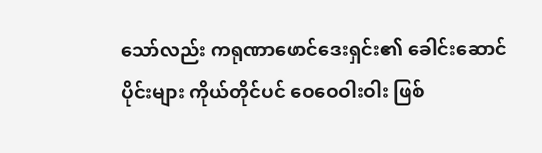သော်လည်း ကရုဏာဖောင်ဒေးရှင်း၏ ခေါင်းဆောင်ပိုင်းများ ကိုယ်တိုင်ပင် ဝေဝေဝါးဝါး ဖြစ်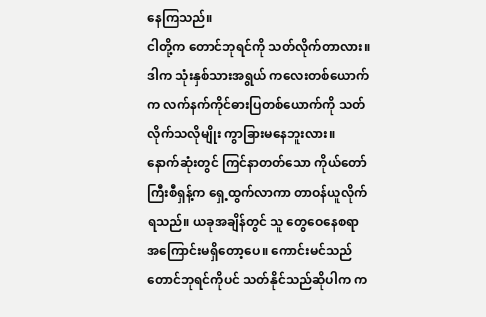နေကြသည်။
ငါတို့က တောင်ဘုရင်ကို သတ်လိုက်တာလား။
ဒါက သုံးနှစ်သားအရွယ် ကလေးတစ်ယောက်က လက်နက်ကိုင်ဓားပြတစ်ယောက်ကို သတ်လိုက်သလိုမျိုး ကွာခြားမနေဘူးလား။
နောက်ဆုံးတွင် ကြင်နာတတ်သော ကိုယ်တော်ကြီးစီရှန့်က ရှေ့ထွက်လာကာ တာဝန်ယူလိုက်ရသည်။ ယခုအချိန်တွင် သူ တွေဝေနေစရာ အကြောင်းမရှိတော့ပေ။ ကောင်းမင်သည် တောင်ဘုရင်ကိုပင် သတ်နိုင်သည်ဆိုပါက က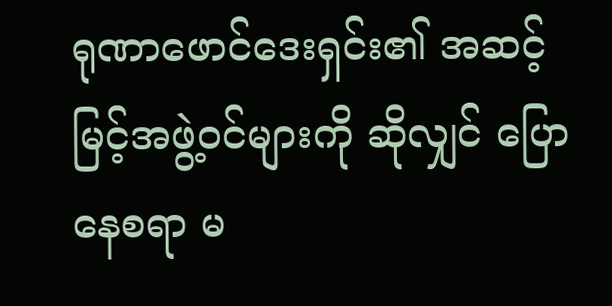ရုဏာဖောင်ဒေးရှင်း၏ အဆင့်မြင့်အဖွဲ့ဝင်များကို ဆိုလျှင် ပြောနေစရာ မ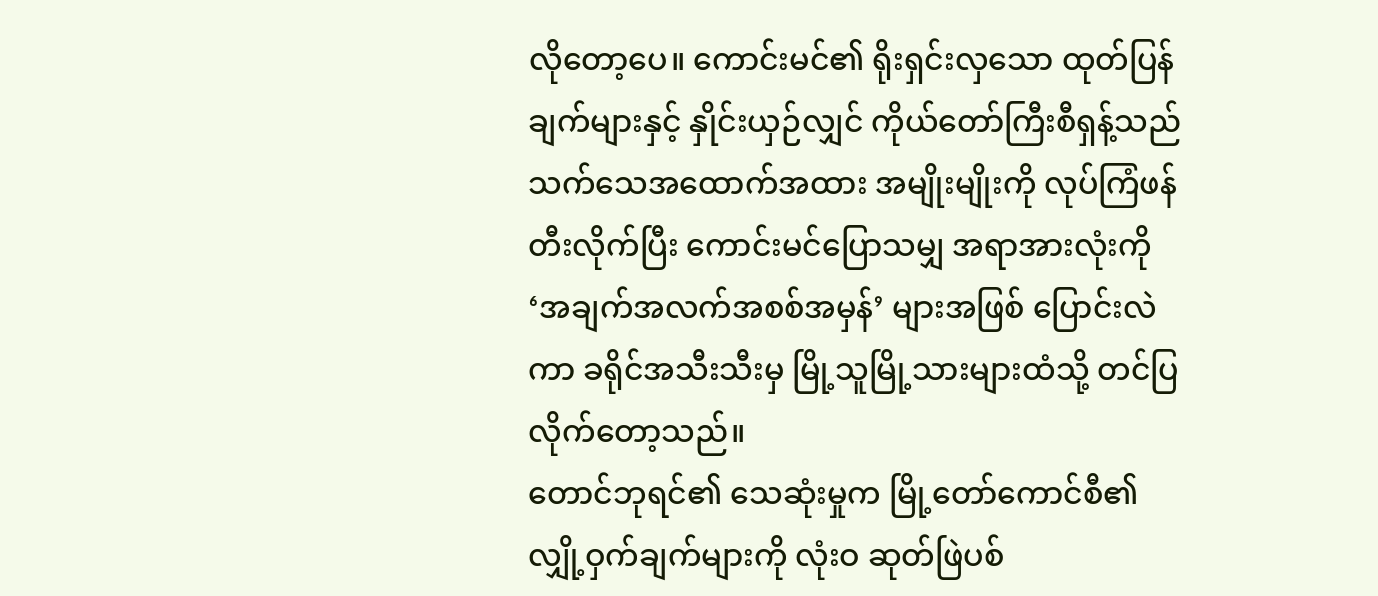လိုတော့ပေ။ ကောင်းမင်၏ ရိုးရှင်းလှသော ထုတ်ပြန်ချက်များနှင့် နှိုင်းယှဉ်လျှင် ကိုယ်တော်ကြီးစီရှန့်သည် သက်သေအထောက်အထား အမျိုးမျိုးကို လုပ်ကြံဖန်တီးလိုက်ပြီး ကောင်းမင်ပြောသမျှ အရာအားလုံးကို ‘အချက်အလက်အစစ်အမှန်’ များအဖြစ် ပြောင်းလဲကာ ခရိုင်အသီးသီးမှ မြို့သူမြို့သားများထံသို့ တင်ပြလိုက်တော့သည်။
တောင်ဘုရင်၏ သေဆုံးမှုက မြို့တော်ကောင်စီ၏ လျှို့ဝှက်ချက်များကို လုံးဝ ဆုတ်ဖြဲပစ်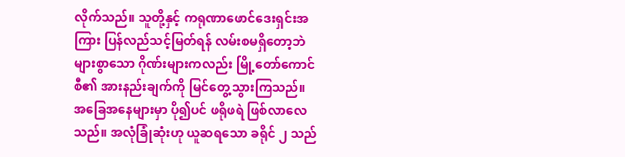လိုက်သည်။ သူတို့နှင့် ကရုဏာဖောင်ဒေးရှင်းအကြား ပြန်လည်သင့်မြတ်ရန် လမ်းစမရှိတော့ဘဲ များစွာသော ဂိုဏ်းများကလည်း မြို့တော်ကောင်စီ၏ အားနည်းချက်ကို မြင်တွေ့သွားကြသည်။
အခြေအနေများမှာ ပို၍ပင် ဖရိုဖရဲ ဖြစ်လာလေသည်။ အလုံခြုံဆုံးဟု ယူဆရသော ခရိုင် ၂ သည်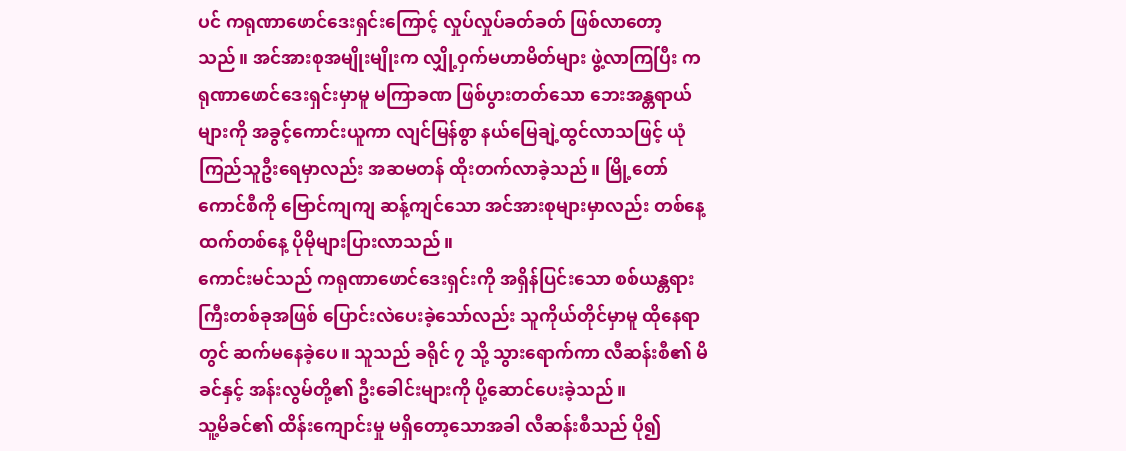ပင် ကရုဏာဖောင်ဒေးရှင်းကြောင့် လှုပ်လှုပ်ခတ်ခတ် ဖြစ်လာတော့သည်။ အင်အားစုအမျိုးမျိုးက လျှို့ဝှက်မဟာမိတ်များ ဖွဲ့လာကြပြီး ကရုဏာဖောင်ဒေးရှင်းမှာမူ မကြာခဏ ဖြစ်ပွားတတ်သော ဘေးအန္တရာယ်များကို အခွင့်ကောင်းယူကာ လျင်မြန်စွာ နယ်မြေချဲ့ထွင်လာသဖြင့် ယုံကြည်သူဦးရေမှာလည်း အဆမတန် ထိုးတက်လာခဲ့သည်။ မြို့တော်ကောင်စီကို ဗြောင်ကျကျ ဆန့်ကျင်သော အင်အားစုများမှာလည်း တစ်နေ့ထက်တစ်နေ့ ပိုမိုများပြားလာသည်။
ကောင်းမင်သည် ကရုဏာဖောင်ဒေးရှင်းကို အရှိန်ပြင်းသော စစ်ယန္တရားကြီးတစ်ခုအဖြစ် ပြောင်းလဲပေးခဲ့သော်လည်း သူကိုယ်တိုင်မှာမူ ထိုနေရာတွင် ဆက်မနေခဲ့ပေ။ သူသည် ခရိုင် ၇ သို့ သွားရောက်ကာ လီဆန်းစီ၏ မိခင်နှင့် အန်းလွမ်တို့၏ ဦးခေါင်းများကို ပို့ဆောင်ပေးခဲ့သည်။
သူ့မိခင်၏ ထိန်းကျောင်းမှု မရှိတော့သောအခါ လီဆန်းစီသည် ပို၍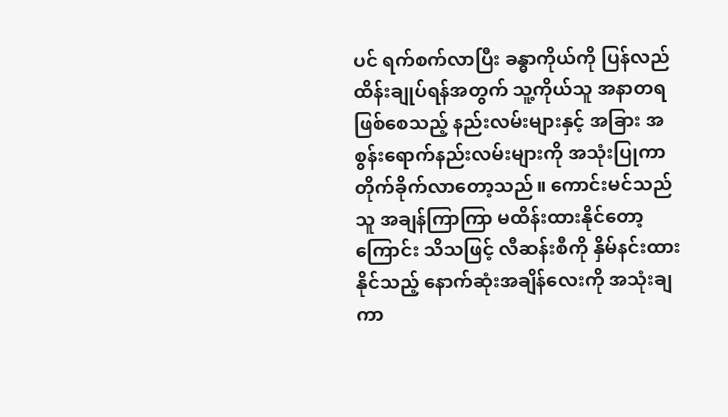ပင် ရက်စက်လာပြီး ခန္ဓာကိုယ်ကို ပြန်လည်ထိန်းချုပ်ရန်အတွက် သူ့ကိုယ်သူ အနာတရဖြစ်စေသည့် နည်းလမ်းများနှင့် အခြား အစွန်းရောက်နည်းလမ်းများကို အသုံးပြုကာ တိုက်ခိုက်လာတော့သည်။ ကောင်းမင်သည် သူ အချန်ကြာကြာ မထိန်းထားနိုင်တော့ကြောင်း သိသဖြင့် လီဆန်းစီကို နှိမ်နင်းထားနိုင်သည့် နောက်ဆုံးအချိန်လေးကို အသုံးချကာ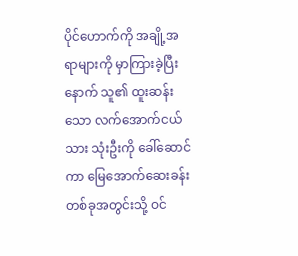ပိုင်ဟောက်ကို အချို့အရာများကို မှာကြားခဲ့ပြီးနောက် သူ၏ ထူးဆန်းသော လက်အောက်ငယ်သား သုံးဦးကို ခေါ်ဆောင်ကာ မြေအောက်ဆေးခန်းတစ်ခုအတွင်းသို့ ဝင်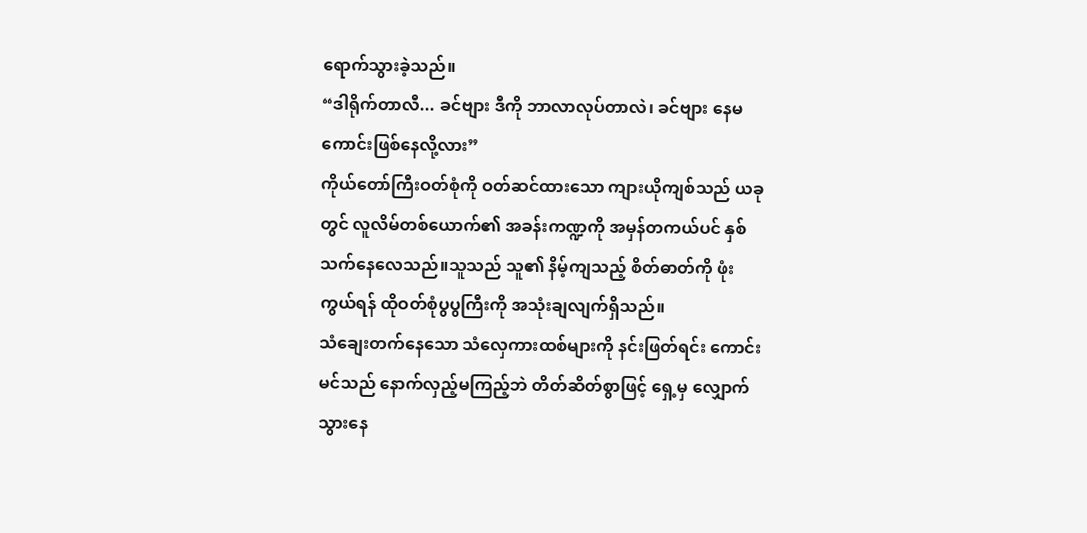ရောက်သွားခဲ့သည်။
“ဒါရိုက်တာလီ... ခင်ဗျား ဒီကို ဘာလာလုပ်တာလဲ၊ ခင်ဗျား နေမကောင်းဖြစ်နေလို့လား”
ကိုယ်တော်ကြီးဝတ်စုံကို ဝတ်ဆင်ထားသော ကျားယိုကျစ်သည် ယခုတွင် လူလိမ်တစ်ယောက်၏ အခန်းကဏ္ဍကို အမှန်တကယ်ပင် နှစ်သက်နေလေသည်။သူသည် သူ၏ နိမ့်ကျသည့် စိတ်ဓာတ်ကို ဖုံးကွယ်ရန် ထိုဝတ်စုံပွပွကြီးကို အသုံးချလျက်ရှိသည်။
သံချေးတက်နေသော သံလှေကားထစ်များကို နင်းဖြတ်ရင်း ကောင်းမင်သည် နောက်လှည့်မကြည့်ဘဲ တိတ်ဆိတ်စွာဖြင့် ရှေ့မှ လျှောက်သွားနေ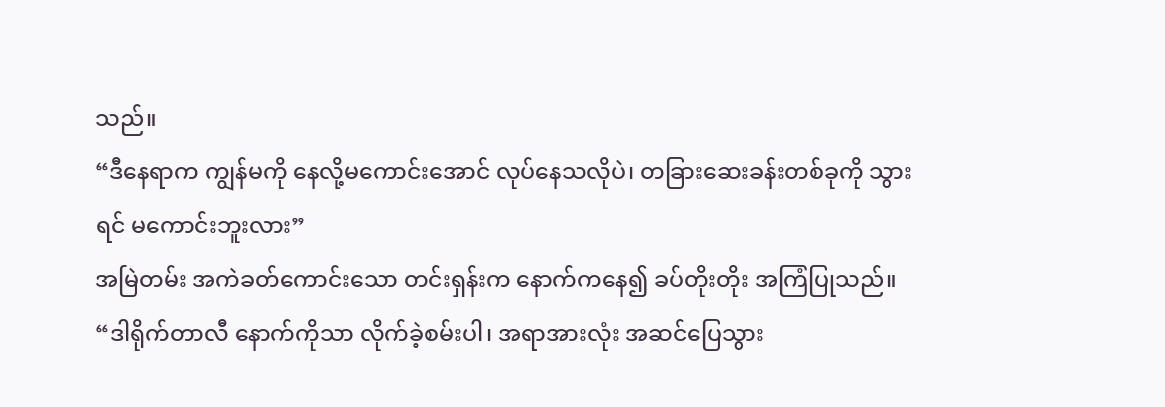သည်။
“ဒီနေရာက ကျွန်မကို နေလို့မကောင်းအောင် လုပ်နေသလိုပဲ၊ တခြားဆေးခန်းတစ်ခုကို သွားရင် မကောင်းဘူးလား”
အမြဲတမ်း အကဲခတ်ကောင်းသော တင်းရှန်းက နောက်ကနေ၍ ခပ်တိုးတိုး အကြံပြုသည်။
“ဒါရိုက်တာလီ နောက်ကိုသာ လိုက်ခဲ့စမ်းပါ၊ အရာအားလုံး အဆင်ပြေသွား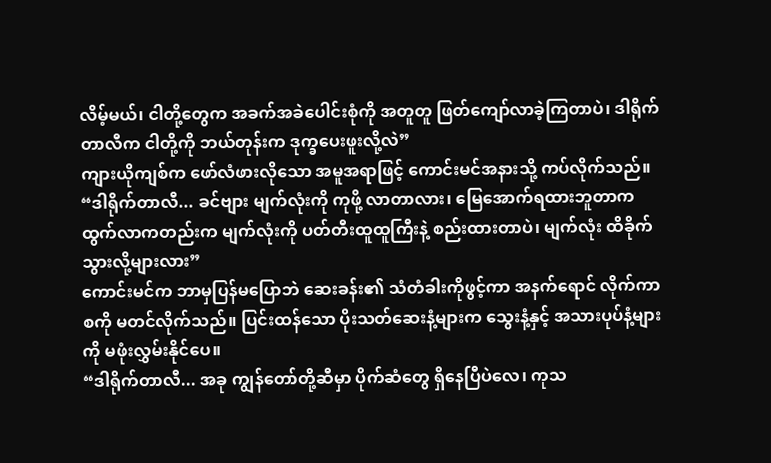လိမ့်မယ်၊ ငါတို့တွေက အခက်အခဲပေါင်းစုံကို အတူတူ ဖြတ်ကျော်လာခဲ့ကြတာပဲ၊ ဒါရိုက်တာလီက ငါတို့ကို ဘယ်တုန်းက ဒုက္ခပေးဖူးလို့လဲ”
ကျားယိုကျစ်က ဖော်လံဖားလိုသော အမူအရာဖြင့် ကောင်းမင်အနားသို့ ကပ်လိုက်သည်။
“ဒါရိုက်တာလီ... ခင်ဗျား မျက်လုံးကို ကုဖို့ လာတာလား၊ မြေအောက်ရထားဘူတာက ထွက်လာကတည်းက မျက်လုံးကို ပတ်တီးထူထူကြီးနဲ့ စည်းထားတာပဲ၊ မျက်လုံး ထိခိုက်သွားလို့များလား”
ကောင်းမင်က ဘာမှပြန်မပြောဘဲ ဆေးခန်း၏ သံတံခါးကိုဖွင့်ကာ အနက်ရောင် လိုက်ကာစကို မတင်လိုက်သည်။ ပြင်းထန်သော ပိုးသတ်ဆေးနံ့များက သွေးနံ့နှင့် အသားပုပ်နံ့များကို မဖုံးလွှမ်းနိုင်ပေ။
“ဒါရိုက်တာလီ... အခု ကျွန်တော်တို့ဆီမှာ ပိုက်ဆံတွေ ရှိနေပြီပဲလေ၊ ကုသ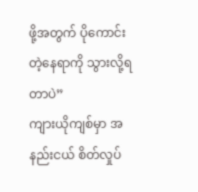ဖို့အတွက် ပိုကောင်းတဲ့နေရာကို သွားလို့ရတာပဲ”
ကျားယိုကျစ်မှာ အနည်းငယ် စိတ်လှုပ်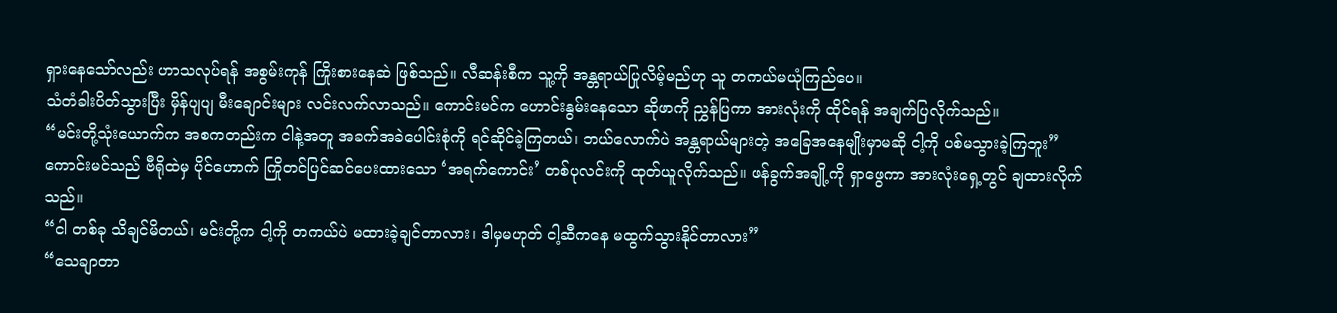ရှားနေသော်လည်း ဟာသလုပ်ရန် အစွမ်းကုန် ကြိုးစားနေဆဲ ဖြစ်သည်။ လီဆန်းစီက သူ့ကို အန္တရာယ်ပြုလိမ့်မည်ဟု သူ တကယ်မယုံကြည်ပေ။
သံတံခါးပိတ်သွားပြီး မှိန်ပျပျ မီးချောင်းများ လင်းလက်လာသည်။ ကောင်းမင်က ဟောင်းနွမ်းနေသော ဆိုဖာကို ညွှန်ပြကာ အားလုံးကို ထိုင်ရန် အချက်ပြလိုက်သည်။
“မင်းတို့သုံးယောက်က အစကတည်းက ငါနဲ့အတူ အခက်အခဲပေါင်းစုံကို ရင်ဆိုင်ခဲ့ကြတယ်၊ ဘယ်လောက်ပဲ အန္တရာယ်များတဲ့ အခြေအနေမျိုးမှာမဆို ငါ့ကို ပစ်မသွားခဲ့ကြဘူး”
ကောင်းမင်သည် ဗီရိုထဲမှ ပိုင်ဟောက် ကြိုတင်ပြင်ဆင်ပေးထားသော ‘အရက်ကောင်း’ တစ်ပုလင်းကို ထုတ်ယူလိုက်သည်။ ဖန်ခွက်အချို့ကို ရှာဖွေကာ အားလုံးရှေ့တွင် ချထားလိုက်သည်။
“ငါ တစ်ခု သိချင်မိတယ်၊ မင်းတို့က ငါ့ကို တကယ်ပဲ မထားခဲ့ချင်တာလား၊ ဒါမှမဟုတ် ငါ့ဆီကနေ မထွက်သွားနိုင်တာလား”
“သေချာတာ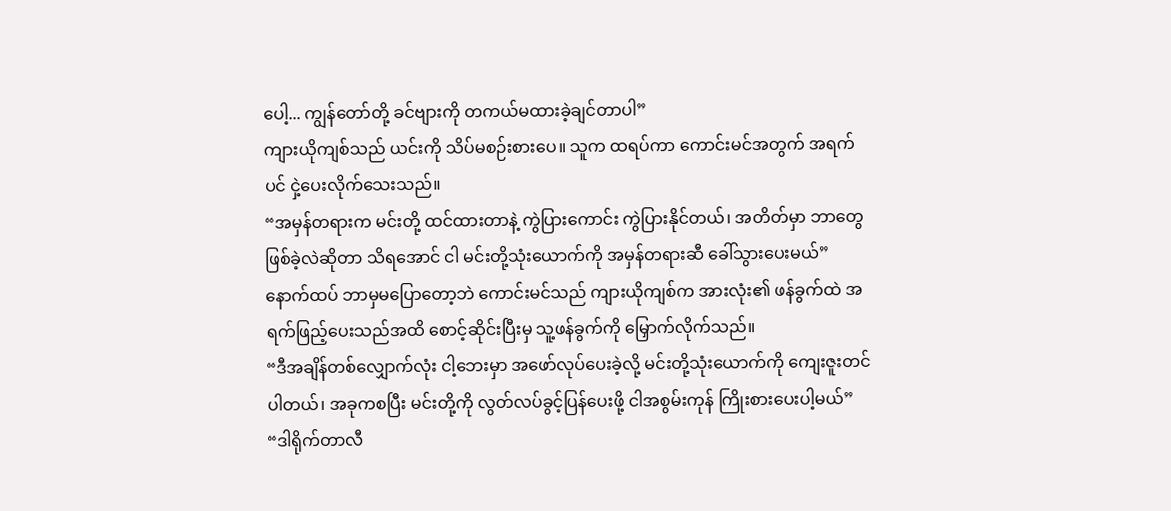ပေါ့... ကျွန်တော်တို့ ခင်ဗျားကို တကယ်မထားခဲ့ချင်တာပါ”
ကျားယိုကျစ်သည် ယင်းကို သိပ်မစဉ်းစားပေ။ သူက ထရပ်ကာ ကောင်းမင်အတွက် အရက်ပင် ငှဲ့ပေးလိုက်သေးသည်။
“အမှန်တရားက မင်းတို့ ထင်ထားတာနဲ့ ကွဲပြားကောင်း ကွဲပြားနိုင်တယ်၊ အတိတ်မှာ ဘာတွေ ဖြစ်ခဲ့လဲဆိုတာ သိရအောင် ငါ မင်းတို့သုံးယောက်ကို အမှန်တရားဆီ ခေါ်သွားပေးမယ်”
နောက်ထပ် ဘာမှမပြောတော့ဘဲ ကောင်းမင်သည် ကျားယိုကျစ်က အားလုံး၏ ဖန်ခွက်ထဲ အရက်ဖြည့်ပေးသည်အထိ စောင့်ဆိုင်းပြီးမှ သူ့ဖန်ခွက်ကို မြှောက်လိုက်သည်။
“ဒီအချိန်တစ်လျှောက်လုံး ငါ့ဘေးမှာ အဖော်လုပ်ပေးခဲ့လို့ မင်းတို့သုံးယောက်ကို ကျေးဇူးတင်ပါတယ်၊ အခုကစပြီး မင်းတို့ကို လွတ်လပ်ခွင့်ပြန်ပေးဖို့ ငါအစွမ်းကုန် ကြိုးစားပေးပါ့မယ်”
“ဒါရိုက်တာလီ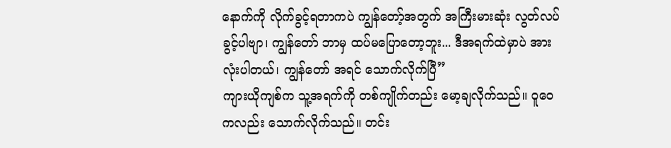နောက်ကို လိုက်ခွင့်ရတာကပဲ ကျွန်တော့်အတွက် အကြီးမားဆုံး လွတ်လပ်ခွင့်ပါဗျာ၊ ကျွန်တော် ဘာမှ ထပ်မပြောတော့ဘူး... ဒီအရက်ထဲမှာပဲ အားလုံးပါတယ်၊ ကျွန်တော် အရင် သောက်လိုက်ပြီ”
ကျားယိုကျစ်က သူ့အရက်ကို တစ်ကျိုက်တည်း မော့ချလိုက်သည်။ ဝူဝေကလည်း သောက်လိုက်သည်။ တင်း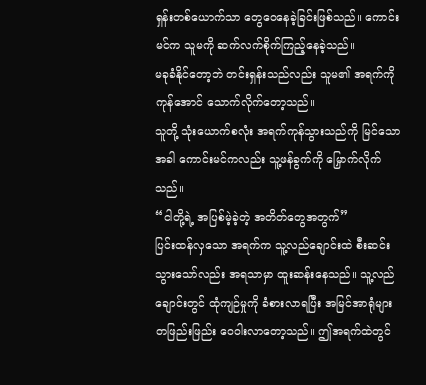ရှန်းတစ်ယောက်သာ တွေဝေနေခဲ့ခြင်းဖြစ်သည်။ ကောင်းမင်က သူမကို ဆက်လက်စိုက်ကြည့်နေခဲ့သည်။
မခုခံနိုင်တော့ဘဲ တင်းရှန်းသည်လည်း သူမ၏ အရက်ကို ကုန်အောင် သောက်လိုက်တော့သည်။
သူတို့ သုံးယောက်စလုံး အရက်ကုန်သွားသည်ကို မြင်သောအခါ ကောင်းမင်ကလည်း သူ့ဖန်ခွက်ကို မြှောက်လိုက်သည်။
“ငါတို့ရဲ့ အပြစ်မဲ့ခဲ့တဲ့ အတိတ်တွေအတွက်”
ပြင်းထန်လှသော အရက်က သူ့လည်ချောင်းထဲ စီးဆင်းသွားသော်လည်း အရသာမှာ ထူးဆန်းနေသည်။ သူ့လည်ချောင်းတွင် ထုံကျဉ်မှုကို ခံစားလာရပြီး အမြင်အာရုံများ တဖြည်းဖြည်း ဝေဝါးလာတော့သည်။ ဤအရက်ထဲတွင်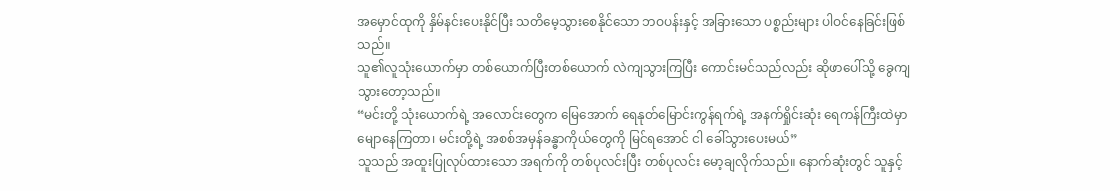အမှောင်ထုကို နှိမ်နင်းပေးနိုင်ပြီး သတိမေ့သွားစေနိုင်သော ဘဝပန်းနှင့် အခြားသော ပစ္စည်းများ ပါဝင်နေခြင်းဖြစ်သည်။
သူ၏လူသုံးယောက်မှာ တစ်ယောက်ပြီးတစ်ယောက် လဲကျသွားကြပြီး ကောင်းမင်သည်လည်း ဆိုဖာပေါ်သို့ ခွေကျသွားတော့သည်။
“မင်းတို့ သုံးယောက်ရဲ့ အလောင်းတွေက မြေအောက် ရေနုတ်မြောင်းကွန်ရက်ရဲ့ အနက်ရှိုင်းဆုံး ရေကန်ကြီးထဲမှာ မျောနေကြတာ၊ မင်းတို့ရဲ့ အစစ်အမှန်ခန္ဓာကိုယ်တွေကို မြင်ရအောင် ငါ ခေါ်သွားပေးမယ်”
သူသည် အထူးပြုလုပ်ထားသော အရက်ကို တစ်ပုလင်းပြီး တစ်ပုလင်း မော့ချလိုက်သည်။ နောက်ဆုံးတွင် သူနှင့်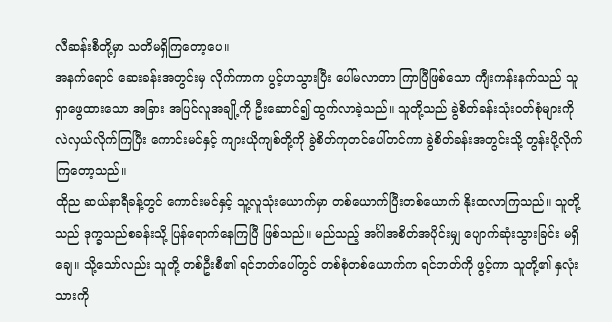လီဆန်းစီတို့မှာ သတိမရှိကြတော့ပေ။
အနက်ရောင် ဆေးခန်းအတွင်းမှ လိုက်ကာက ပွင့်ဟသွားပြီး ပေါ်မလာတာ ကြာပြီဖြစ်သော ကျီးကန်းနက်သည် သူရှာဖွေထားသော အခြား အပြင်လူအချို့ကို ဦးဆောင်၍ ထွက်လာခဲ့သည်။ သူတို့သည် ခွဲစိတ်ခန်းသုံးဝတ်စုံများကို လဲလှယ်လိုက်ကြပြီး ကောင်းမင်နှင့် ကျားယိုကျစ်တို့ကို ခွဲစိတ်ကုတင်ပေါ်တင်ကာ ခွဲစိတ်ခန်းအတွင်းသို့ တွန်းပို့လိုက်ကြတော့သည်။
ထိုည ဆယ်နာရီခန့်တွင် ကောင်းမင်နှင့် သူ့လူသုံးယောက်မှာ တစ်ယောက်ပြီးတစ်ယောက် နိုးထလာကြသည်။ သူတို့သည် ဒုက္ခသည်စခန်းသို့ ပြန်ရောက်နေကြပြီ ဖြစ်သည်။ မည်သည့် အင်္ဂါအစိတ်အပိုင်းမျှ ပျောက်ဆုံးသွားခြင်း မရှိချေ။ သို့သော်လည်း သူတို့ တစ်ဦးစီ၏ ရင်ဘတ်ပေါ်တွင် တစ်စုံတစ်ယောက်က ရင်ဘတ်ကို ဖွင့်ကာ သူတို့၏ နှလုံးသားကို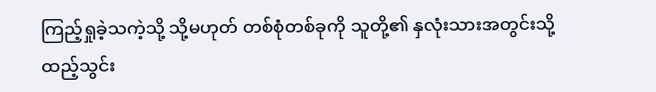ကြည့်ရှုခဲ့သကဲ့သို့ သို့မဟုတ် တစ်စုံတစ်ခုကို သူတို့၏ နှလုံးသားအတွင်းသို့ ထည့်သွင်း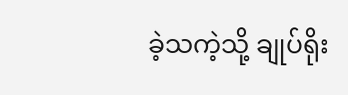ခဲ့သကဲ့သို့ ချုပ်ရိုး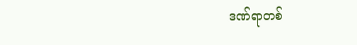ဒဏ်ရာတစ်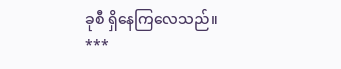ခုစီ ရှိနေကြလေသည်။
***